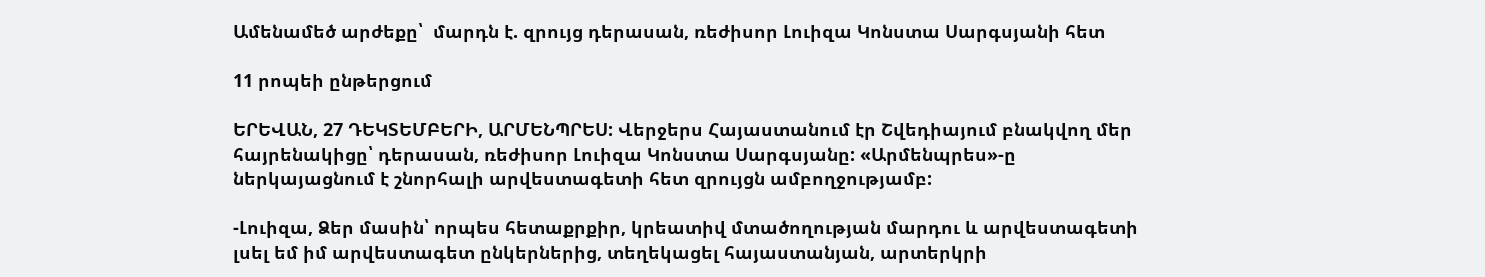Ամենամեծ արժեքը՝  մարդն է. զրույց դերասան, ռեժիսոր Լուիզա Կոնստա Սարգսյանի հետ

11 րոպեի ընթերցում

ԵՐԵՎԱՆ, 27 ԴԵԿՏԵՄԲԵՐԻ, ԱՐՄԵՆՊՐԵՍ: Վերջերս Հայաստանում էր Շվեդիայում բնակվող մեր հայրենակիցը՝ դերասան, ռեժիսոր Լուիզա Կոնստա Սարգսյանը: «Արմենպրես»-ը ներկայացնում է շնորհալի արվեստագետի հետ զրույցն ամբողջությամբ:

-Լուիզա, Ձեր մասին՝ որպես հետաքրքիր, կրեատիվ մտածողության մարդու և արվեստագետի լսել եմ իմ արվեստագետ ընկերներից, տեղեկացել հայաստանյան, արտերկրի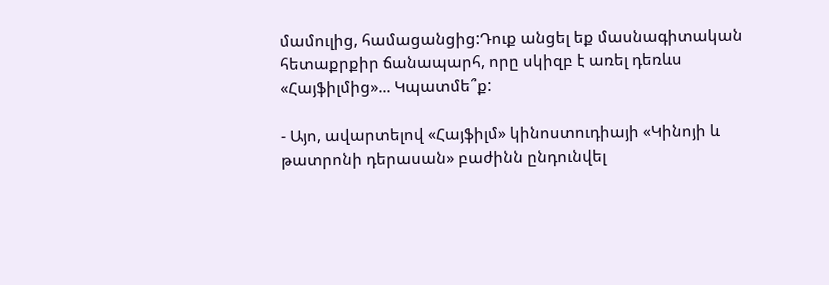մամուլից, համացանցից:Դուք անցել եք մասնագիտական հետաքրքիր ճանապարհ, որը սկիզբ է առել դեռևս «Հայֆիլմից»... Կպատմե՞ք:

- Այո, ավարտելով «Հայֆիլմ» կինոստուդիայի «Կինոյի և թատրոնի դերասան» բաժինն ընդունվել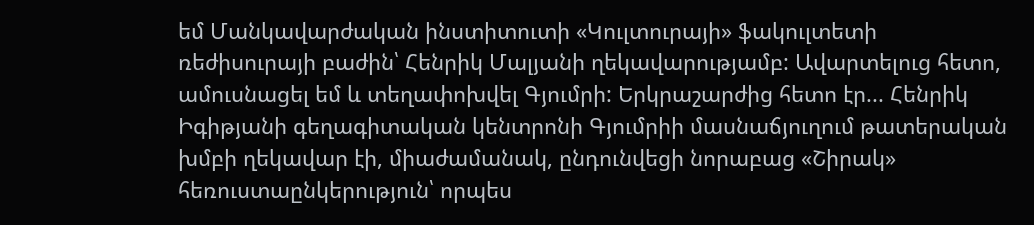եմ Մանկավարժական ինստիտուտի «Կուլտուրայի» ֆակուլտետի ռեժիսուրայի բաժին՝ Հենրիկ Մալյանի ղեկավարությամբ: Ավարտելուց հետո, ամուսնացել եմ և տեղափոխվել Գյումրի: Երկրաշարժից հետո էր... Հենրիկ Իգիթյանի գեղագիտական կենտրոնի Գյումրիի մասնաճյուղում թատերական խմբի ղեկավար էի, միաժամանակ, ընդունվեցի նորաբաց «Շիրակ» հեռուստաընկերություն՝ որպես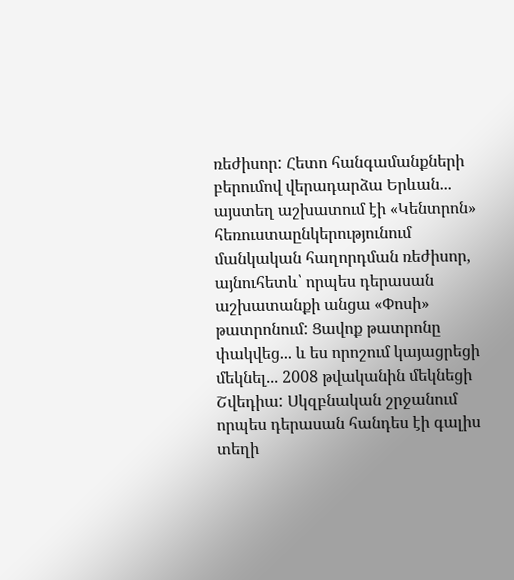ռեժիսոր: Հետո հանգամանքների բերումով վերադարձա Երևան... այստեղ աշխատում էի «Կենտրոն» հեռուստաընկերությունում մանկական հաղորդման ռեժիսոր, այնուհետև՝ որպես դերասան աշխատանքի անցա «Փոսի» թատրոնում: Ցավոք թատրոնը փակվեց... և ես որոշում կայացրեցի մեկնել... 2008 թվականին մեկնեցի Շվեդիա: Սկզբնական շրջանում որպես դերասան հանդես էի գալիս տեղի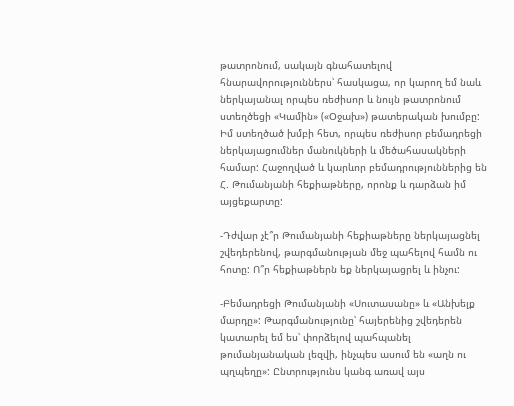թատրոնում, սակայն գնահատելով հնարավորություններս՝ հասկացա, որ կարող եմ նաև ներկայանալ որպես ռեժիսոր և նույն թատրոնում ստեղծեցի «Կամին» («Օջախ») թատերական խումբը: Իմ ստեղծած խմբի հետ, որպես ռեժիսոր բեմադրեցի ներկայացումներ մանուկների և մեծահասակների համար: Հաջողված և կարևոր բեմադրություններից են Հ. Թումանյանի հեքիաթները, որոնք և դարձան իմ այցեքարտը:

-Դժվար չէ՞ր Թումանյանի հեքիաթները ներկայացնել շվեդերենով, թարգմանության մեջ պահելով համն ու հոտը: Ո՞ր հեքիաթներն եք ներկայացրել և ինչու:

-Բեմադրեցի Թումանյանի «Սուտասանը» և «Անխելք մարդը»: Թարգմանությունը՝ հայերենից շվեդերեն կատարել եմ ես՝ փորձելով պահպանել թումանյանական լեզվի, ինչպես ասում են «աղն ու պղպեղը»: Ընտրությունս կանգ առավ այս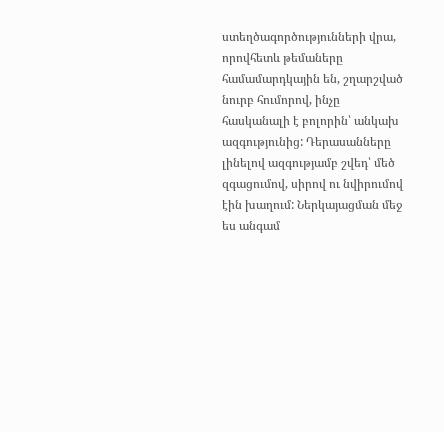ստեղծագործությունների վրա, որովհետև թեմաները համամարդկային են, շղարշված նուրբ հումորով, ինչը հասկանալի է բոլորին՝ անկախ ազգությունից: Դերասանները լինելով ազգությամբ շվեդ՝ մեծ զգացումով, սիրով ու նվիրումով էին խաղում: Ներկայացման մեջ ես անգամ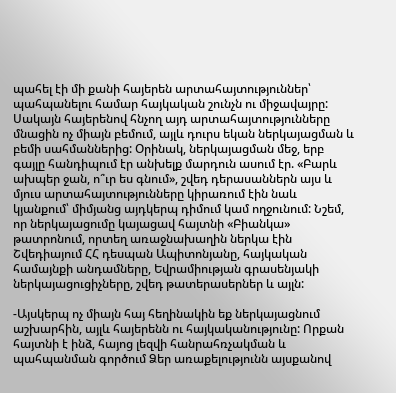պահել էի մի քանի հայերեն արտահայտություններ՝ պահպանելու համար հայկական շունչն ու միջավայրը: Սակայն հայերենով հնչող այդ արտահայտությունները մնացին ոչ միայն բեմում, այլև դուրս եկան ներկայացման և բեմի սահմաններից: Օրինակ, ներկայացման մեջ, երբ գայլը հանդիպում էր անխելք մարդուն ասում էր. «Բարև ախպեր ջան, ո՞ւր ես գնում», շվեդ դերասաններն այս և մյուս արտահայտությունները կիրառում էին նաև կյանքում՝ միմյանց այդկերպ դիմում կամ ողջունում: Նշեմ, որ ներկայացումը կայացավ հայտնի «Բիանկա» թատրոնում, որտեղ առաջնախաղին ներկա էին Շվեդիայում ՀՀ դեսպան Ապիտոնյանը, հայկական համայնքի անդամները, Եվրամիության գրասենյակի ներկայացուցիչները, շվեդ թատերասերներ և այլն:

-Այսկերպ ոչ միայն հայ հեղինակին եք ներկայացնում աշխարհին, այլև հայերենն ու հայկականությունը: Որքան հայտնի է ինձ, հայոց լեզվի հանրահռչակման և պահպանման գործում Ձեր առաքելությունն այսքանով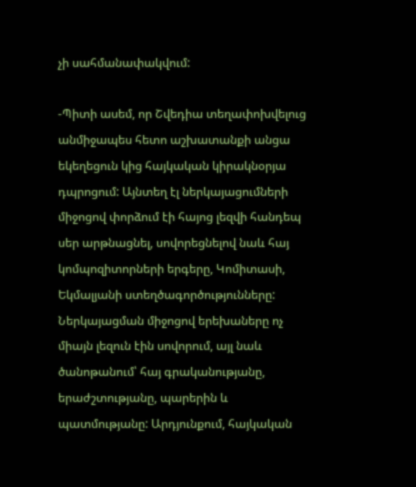չի սահմանափակվում:

-Պիտի ասեմ, որ Շվեդիա տեղափոխվելուց անմիջապես հետո աշխատանքի անցա եկեղեցուն կից հայկական կիրակնօրյա դպրոցում: Այնտեղ էլ ներկայացումների միջոցով փորձում էի հայոց լեզվի հանդեպ սեր արթնացնել, սովորեցնելով նաև հայ կոմպոզիտորների երգերը, Կոմիտասի, Եկմալյանի ստեղծագործությունները: Ներկայացման միջոցով երեխաները ոչ միայն լեզուն էին սովորում, այլ նաև ծանոթանում՝ հայ գրականությանը, երաժշտությանը, պարերին և պատմությանը: Արդյունքում, հայկական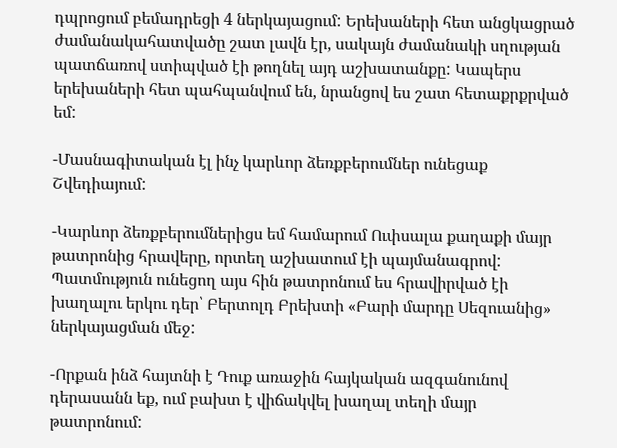դպրոցում բեմադրեցի 4 ներկայացում: Երեխաների հետ անցկացրած ժամանակահատվածը շատ լավն էր, սակայն ժամանակի սղության պատճառով ստիպված էի թողնել այդ աշխատանքը: Կապերս երեխաների հետ պահպանվում են, նրանցով ես շատ հետաքրքրված եմ:

-Մասնագիտական էլ ինչ կարևոր ձեռքբերումներ ունեցաք Շվեդիայում:

-Կարևոր ձեռքբերումներիցս եմ համարում Ուփսալա քաղաքի մայր թատրոնից հրավերը, որտեղ աշխատում էի պայմանագրով: Պատմություն ունեցող այս հին թատրոնում ես հրավիրված էի խաղալու երկու դեր՝ Բերտոլդ Բրեխտի «Բարի մարդը Սեզուանից» ներկայացման մեջ:

-Որքան ինձ հայտնի է Դուք առաջին հայկական ազգանունով դերասանն եք, ում բախտ է վիճակվել խաղալ տեղի մայր թատրոնում: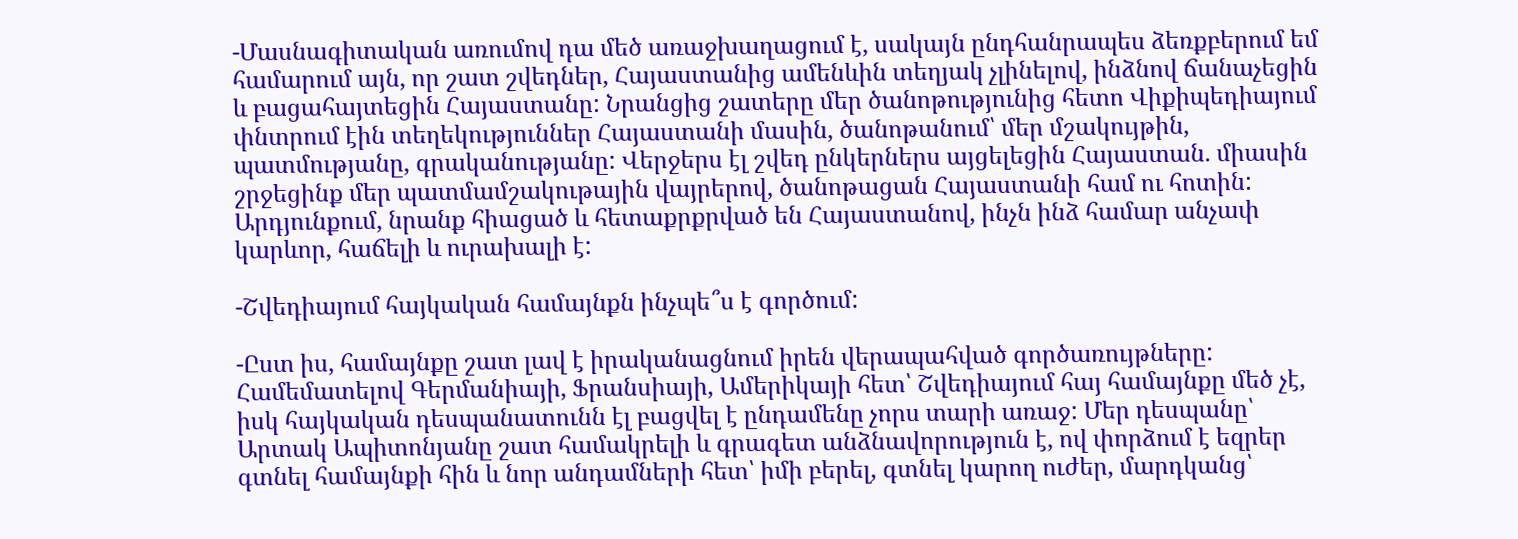-Մասնագիտական առումով դա մեծ առաջխաղացում է, սակայն ընդհանրապես ձեռքբերում եմ համարում այն, որ շատ շվեդներ, Հայաստանից ամենևին տեղյակ չլինելով, ինձնով ճանաչեցին և բացահայտեցին Հայաստանը: Նրանցից շատերը մեր ծանոթությունից հետո Վիքիպեդիայում փնտրում էին տեղեկություններ Հայաստանի մասին, ծանոթանում՝ մեր մշակույթին, պատմությանը, գրականությանը: Վերջերս էլ շվեդ ընկերներս այցելեցին Հայաստան. միասին շրջեցինք մեր պատմամշակութային վայրերով, ծանոթացան Հայաստանի համ ու հոտին: Արդյունքում, նրանք հիացած և հետաքրքրված են Հայաստանով, ինչն ինձ համար անչափ կարևոր, հաճելի և ուրախալի է:

-Շվեդիայում հայկական համայնքն ինչպե՞ս է գործում:

-Ըստ իս, համայնքը շատ լավ է իրականացնում իրեն վերապահված գործառույթները: Համեմատելով Գերմանիայի, Ֆրանսիայի, Ամերիկայի հետ՝ Շվեդիայում հայ համայնքը մեծ չէ, իսկ հայկական դեսպանատունն էլ բացվել է ընդամենը չորս տարի առաջ: Մեր դեսպանը՝ Արտակ Ապիտոնյանը շատ համակրելի և գրագետ անձնավորություն է, ով փորձում է եզրեր գտնել համայնքի հին և նոր անդամների հետ՝ իմի բերել, գտնել կարող ուժեր, մարդկանց՝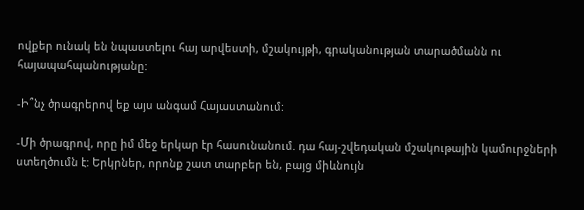ովքեր ունակ են նպաստելու հայ արվեստի, մշակույթի, գրականության տարածմանն ու հայապահպանությանը:

-Ի՞նչ ծրագրերով եք այս անգամ Հայաստանում:

-Մի ծրագրով, որը իմ մեջ երկար էր հասունանում. դա հայ-շվեդական մշակութային կամուրջների ստեղծումն է: Երկրներ, որոնք շատ տարբեր են, բայց միևնույն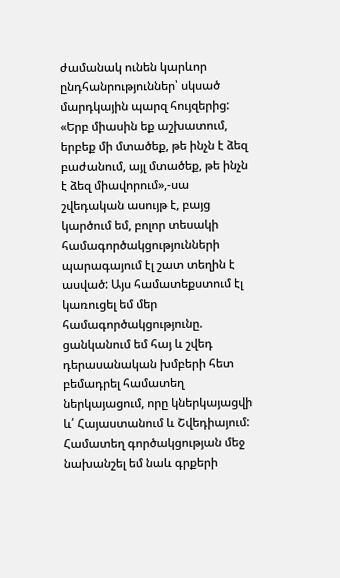ժամանակ ունեն կարևոր ընդհանրություններ՝ սկսած մարդկային պարզ հույզերից: «Երբ միասին եք աշխատում, երբեք մի մտածեք, թե ինչն է ձեզ բաժանում, այլ մտածեք, թե ինչն է ձեզ միավորում»,-սա շվեդական ասույթ է, բայց կարծում եմ, բոլոր տեսակի համագործակցությունների պարագայում էլ շատ տեղին է ասված: Այս համատեքստում էլ կառուցել եմ մեր համագործակցությունը. ցանկանում եմ հայ և շվեդ դերասանական խմբերի հետ բեմադրել համատեղ ներկայացում, որը կներկայացվի և՛ Հայաստանում և Շվեդիայում: Համատեղ գործակցության մեջ նախանշել եմ նաև գրքերի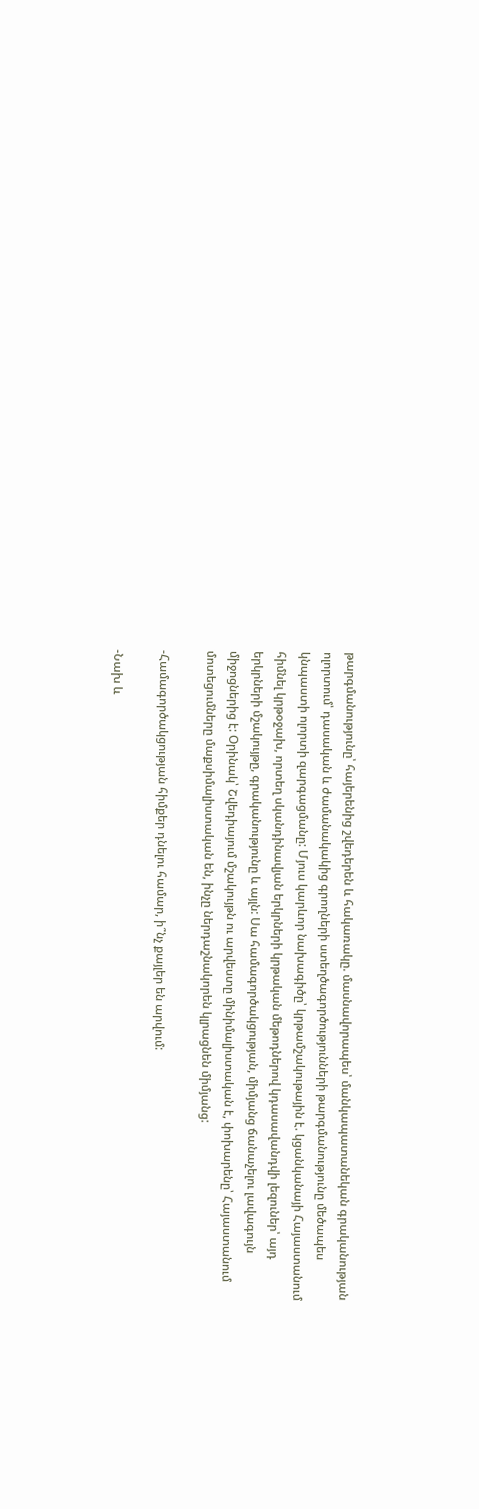թարգմանությունը՝ հայերենից շվեդերեն և հակառակը. մասնավորապես՝ մանկապատանեկան գրականության ոլորտում՝ դասական և ժամանակակից գրողների ստեղծագործությունների թարգմանությունը մեծապես կնպաստի ոլորտի զարգացմանը: Մյուս կարևոր նախագիծը՝ կրթամշակութային է. կցանկանայի Հայաստանում հիմնել կրթօջախ, որտեղ սկանդինավյան երկրների կրթական մեթոդներով կդասավանդվի լեզուներ՝ այդ երկրների մշակույթը, գրականությունը և այլն: Սա համագործակցության, միմյանց ճանաչելու լավագույն միջոցներից է: Օրինակ՝ Շվեդիայում մշակույթն ու արվեստը մինիմալիստական է, փոխարենը՝ Հայաստանում մոտեցումները մաքսիմալիստական են, ինչը ներդաշնակորեն կլրացնեն միմյանց:

-Համագործակցության հիմքեր դնելու համար, ի՞նչ քայլեր են արվում:

-Նախ և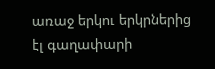առաջ երկու երկրներից էլ գաղափարի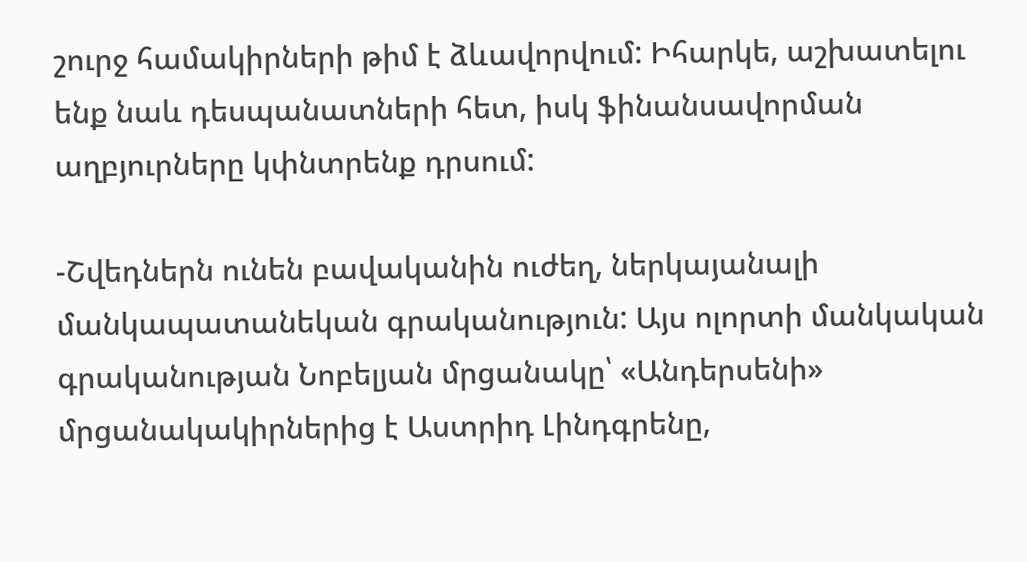շուրջ համակիրների թիմ է ձևավորվում: Իհարկե, աշխատելու ենք նաև դեսպանատների հետ, իսկ ֆինանսավորման աղբյուրները կփնտրենք դրսում:

-Շվեդներն ունեն բավականին ուժեղ, ներկայանալի մանկապատանեկան գրականություն: Այս ոլորտի մանկական գրականության Նոբելյան մրցանակը՝ «Անդերսենի» մրցանակակիրներից է Աստրիդ Լինդգրենը,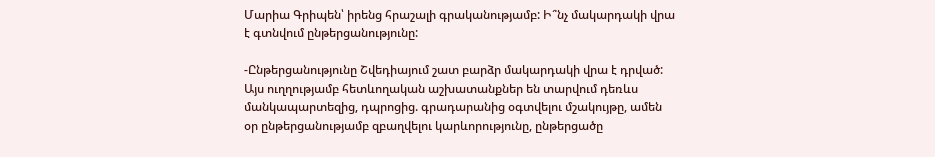Մարիա Գրիպեն՝ իրենց հրաշալի գրականությամբ: Ի՞նչ մակարդակի վրա է գտնվում ընթերցանությունը:

-Ընթերցանությունը Շվեդիայում շատ բարձր մակարդակի վրա է դրված: Այս ուղղությամբ հետևողական աշխատանքներ են տարվում դեռևս մանկապարտեզից, դպրոցից. գրադարանից օգտվելու մշակույթը, ամեն օր ընթերցանությամբ զբաղվելու կարևորությունը, ընթերցածը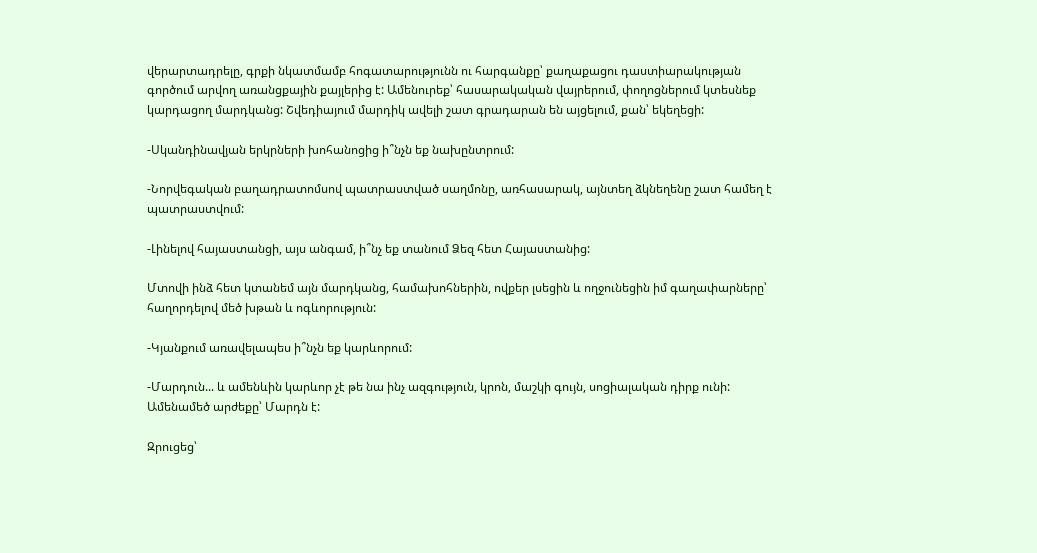վերարտադրելը, գրքի նկատմամբ հոգատարությունն ու հարգանքը՝ քաղաքացու դաստիարակության գործում արվող առանցքային քայլերից է: Ամենուրեք՝ հասարակական վայրերում, փողոցներում կտեսնեք կարդացող մարդկանց: Շվեդիայում մարդիկ ավելի շատ գրադարան են այցելում, քան՝ եկեղեցի:

-Սկանդինավյան երկրների խոհանոցից ի՞նչն եք նախընտրում:

-Նորվեգական բաղադրատոմսով պատրաստված սաղմոնը, առհասարակ, այնտեղ ձկնեղենը շատ համեղ է պատրաստվում:

-Լինելով հայաստանցի, այս անգամ, ի՞նչ եք տանում Ձեզ հետ Հայաստանից:

Մտովի ինձ հետ կտանեմ այն մարդկանց, համախոհներին, ովքեր լսեցին և ողջունեցին իմ գաղափարները՝ հաղորդելով մեծ խթան և ոգևորություն:

-Կյանքում առավելապես ի՞նչն եք կարևորում:

-Մարդուն... և ամենևին կարևոր չէ թե նա ինչ ազգություն, կրոն, մաշկի գույն, սոցիալական դիրք ունի: Ամենամեծ արժեքը՝ Մարդն է:

Զրուցեց՝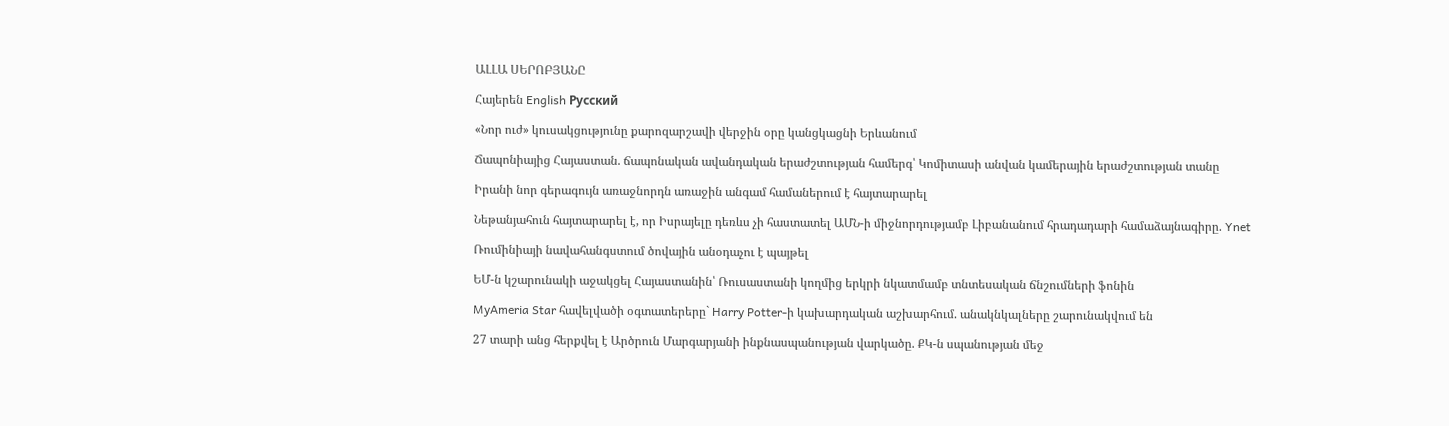ԱԼԼԱ ՍԵՐՈԲՅԱՆԸ

Հայերեն English Русский

«Նոր ուժ» կուսակցությունը քարոզարշավի վերջին օրը կանցկացնի Երևանում

Ճապոնիայից Հայաստան. ճապոնական ավանդական երաժշտության համերգ՝ Կոմիտասի անվան կամերային երաժշտության տանը

Իրանի նոր գերագույն առաջնորդն առաջին անգամ համաներում է հայտարարել

Նեթանյահուն հայտարարել է, որ Իսրայելը դեռևս չի հաստատել ԱՄՆ-ի միջնորդությամբ Լիբանանում հրադադարի համաձայնագիրը. Ynet

Ռումինիայի նավահանգստում ծովային անօդաչու է պայթել

ԵՄ-ն կշարունակի աջակցել Հայաստանին՝ Ռուսաստանի կողմից երկրի նկատմամբ տնտեսական ճնշումների ֆոնին

MyAmeria Star հավելվածի օգտատերերը` Harry Potter-ի կախարդական աշխարհում. անակնկալները շարունակվում են

27 տարի անց հերքվել է Արծրուն Մարգարյանի ինքնասպանության վարկածը. ՔԿ-ն սպանության մեջ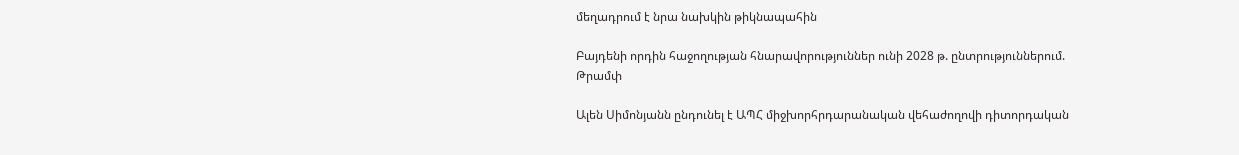մեղադրում է նրա նախկին թիկնապահին

Բայդենի որդին հաջողության հնարավորություններ ունի 2028 թ. ընտրություններում. Թրամփ

Ալեն Սիմոնյանն ընդունել է ԱՊՀ միջխորհրդարանական վեհաժողովի դիտորդական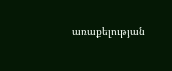առաքելության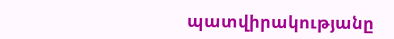պատվիրակությանը